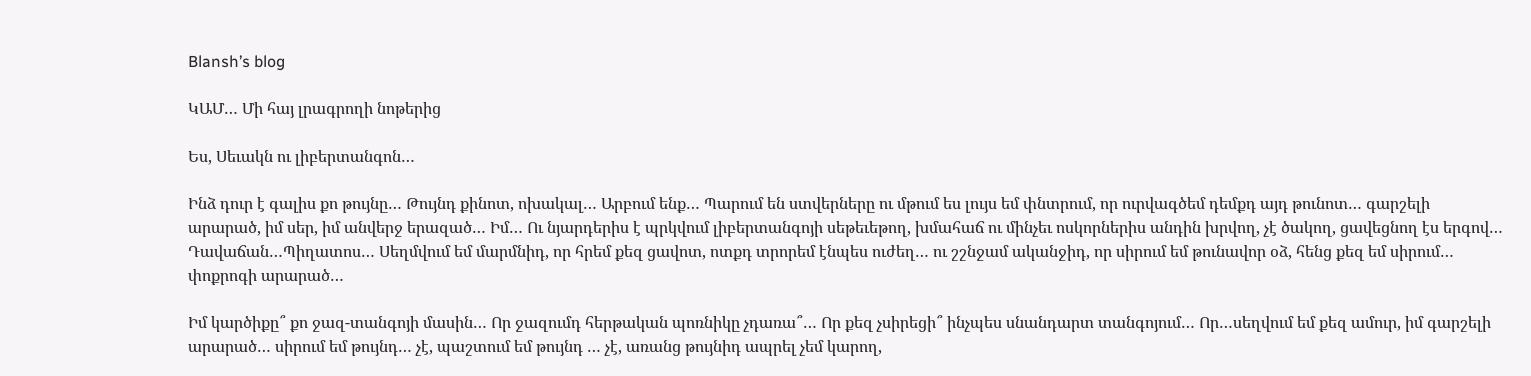Blansh’s blog

ԿԱՄ… Մի հայ լրագրողի նոթերից

Ես, Սեւակն ու լիբերտանգոն…

Ինձ դուր է գալիս քո թույնը… Թույնդ քինոտ, ոխակալ… Արբում ենք… Պարում են ստվերները ու մթում ես լույս եմ փնտրում, որ ուրվագծեմ դեմքդ այդ թունոտ… գարշելի արարած, իմ սեր, իմ անվերջ երազած… Իմ… Ու նյարդերիս է պրկվում լիբերտանգոյի սեթեւեթող, խմահաճ ու մինչեւ ոսկորներիս անդին խրվող, չէ ծակող, ցավեցնող էս երգով… Դավաճան…Պիղատոս… Սեղմվում եմ մարմնիդ, որ հրեմ քեզ ցավոտ, ոտքդ տրորեմ էնպես ուժեղ… ու շշնջամ ականջիդ, որ սիրում եմ թունավոր օձ, հենց քեզ եմ սիրում… փոքրոգի արարած…

Իմ կարծիքը՞ քո ջազ-տանգոյի մասին… Որ ջազումդ հերթական պոռնիկը չդառա՞… Որ քեզ չսիրեցի՞ ինչպես սնանդարտ տանգոյում… Որ…սեղվում եմ քեզ ամուր, իմ գարշելի արարած… սիրում եմ թույնդ… չէ, պաշտում եմ թույնդ … չէ, առանց թույնիդ ապրել չեմ կարող,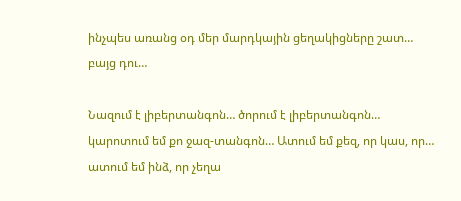ինչպես առանց օդ մեր մարդկային ցեղակիցները շատ… բայց դու…

Նազում է լիբերտանգոն… ծորում է լիբերտանգոն… կարոտում եմ քո ջազ-տանգոն… Ատում եմ քեզ, որ կաս, որ… ատում եմ ինձ, որ չեղա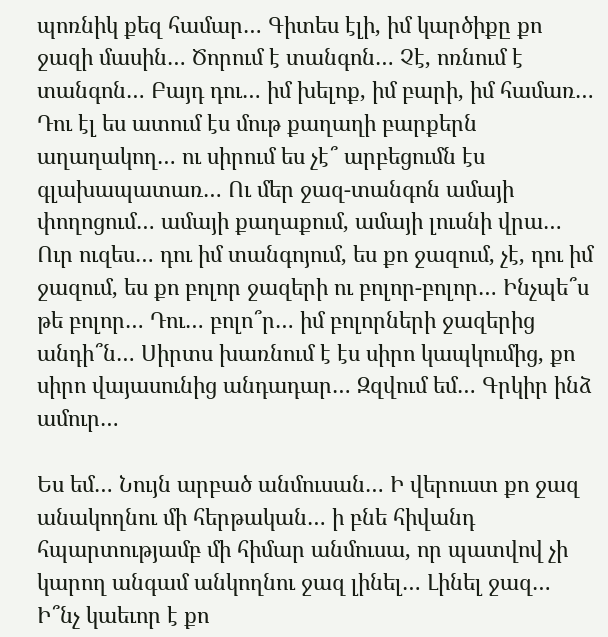պոռնիկ քեզ համար… Գիտես էլի, իմ կարծիքը քո ջազի մասին… Ծորում է տանգոն… Չէ, ոռնում է տանգոն… Բայդ դու… իմ խելոք, իմ բարի, իմ համառ… Դու էլ ես ատում էս մութ քաղաղի բարքերն աղաղակող… ու սիրում ես չէ՞ արբեցումն էս գլախապատառ… Ու մեր ջազ-տանգոն ամայի փողոցում… ամայի քաղաքում, ամայի լուսնի վրա… Ուր ուզես… դու իմ տանգոյում, ես քո ջազում, չէ, դու իմ ջազում, ես քո բոլոր ջազերի ու բոլոր-բոլոր… Ինչպե՞ս թե բոլոր… Դու… բոլո՞ր… իմ բոլորների ջազերից անդի՞ն… Սիրտս խառնում է էս սիրո կապկումից, քո սիրո վայասունից անդադար… Զզվում եմ… Գրկիր ինձ ամուր…

Ես եմ… Նույն արբած անմուսան… Ի վերուստ քո ջազ անակողնու մի հերթական… ի բնե հիվանդ հպարտությամբ մի հիմար անմուսա, որ պատվով չի կարող անգամ անկողնու ջազ լինել… Լինել ջազ… Ի՞նչ կաեւոր է քո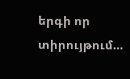երգի որ տիրույթում…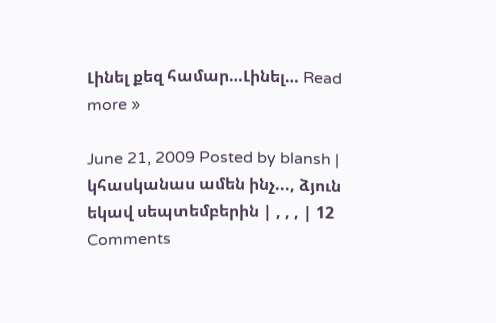Լինել քեզ համար…Լինել… Read more »

June 21, 2009 Posted by blansh | կհասկանաս ամեն ինչ..., ձյուն եկավ սեպտեմբերին | , , , | 12 Comments